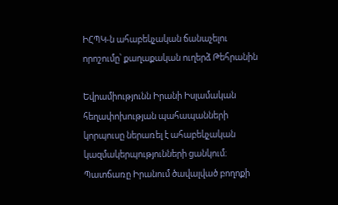ԻՀՊԿ-ն ահաբեկչական ճանաչելու որոշումը՝ քաղաքական ուղերձ Թեհրանին

Եվրամիությունն Իրանի Իսլամական հեղափոխության պահապանների կորպուսը ներառել է ահաբեկչական կազմակերպությունների ցանկում։ Պատճառը Իրանում ծավալված բողոքի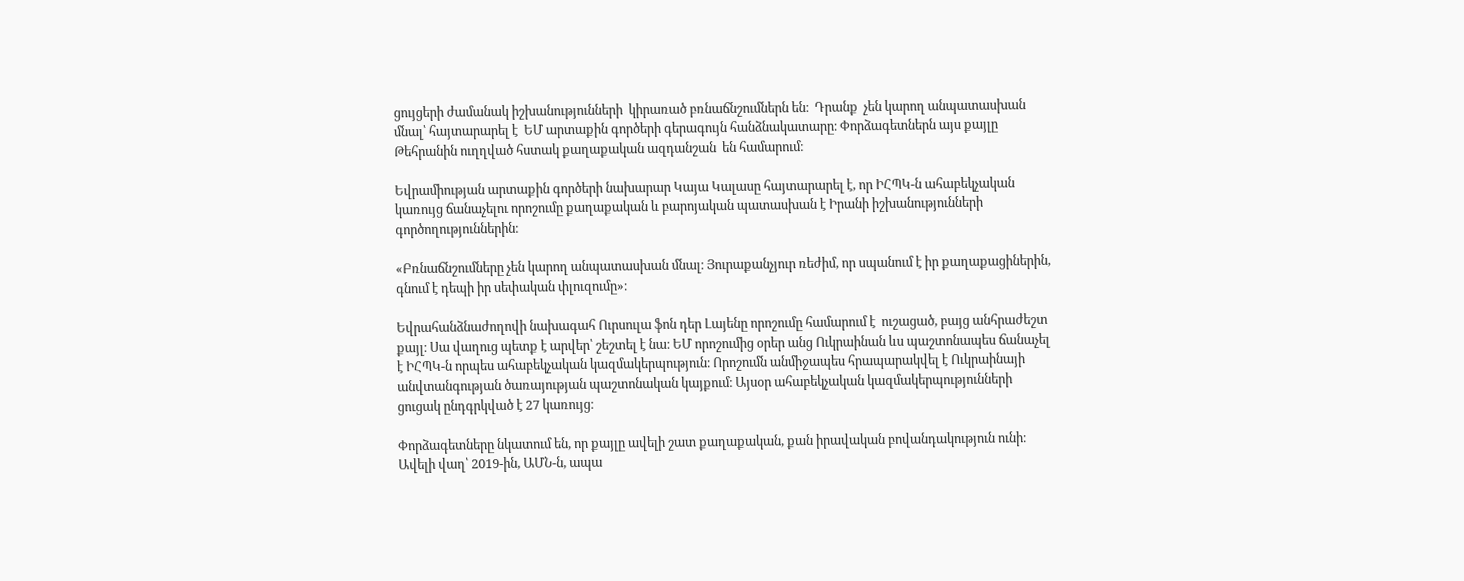ցույցերի ժամանակ իշխանությունների  կիրառած բռնաճնշումներն են։  Դրանք  չեն կարող անպատասխան մնալ՝ հայտարարել է  ԵՄ արտաքին գործերի գերագույն հանձնակատարը։ Փորձագետներն այս քայլը Թեհրանին ուղղված հստակ քաղաքական ազդանշան  են համարում։

Եվրամիության արտաքին գործերի նախարար Կայա Կալասը հայտարարել է, որ ԻՀՊԿ-ն ահաբեկչական կառույց ճանաչելու որոշումը քաղաքական և բարոյական պատասխան է Իրանի իշխանությունների գործողություններին։

«Բռնաճնշումները չեն կարող անպատասխան մնալ։ Յուրաքանչյուր ռեժիմ, որ սպանում է իր քաղաքացիներին, գնում է դեպի իր սեփական փլուզումը»։

Եվրահանձնաժողովի նախագահ Ուրսուլա ֆոն դեր Լայենը որոշումը համարում է  ուշացած, բայց անհրաժեշտ քայլ։ Սա վաղուց պետք է արվեր՝ շեշտել է նա։ ԵՄ որոշումից օրեր անց Ուկրաինան ևս պաշտոնապես ճանաչել է ԻՀՊԿ-ն որպես ահաբեկչական կազմակերպություն։ Որոշումն անմիջապես հրապարակվել է Ուկրաինայի անվտանգության ծառայության պաշտոնական կայքում։ Այսօր ահաբեկչական կազմակերպությունների ցուցակ ընդգրկված է 27 կառույց։

Փորձագետները նկատում են, որ քայլը ավելի շատ քաղաքական, քան իրավական բովանդակություն ունի։ Ավելի վաղ՝ 2019-ին, ԱՄՆ-ն, ապա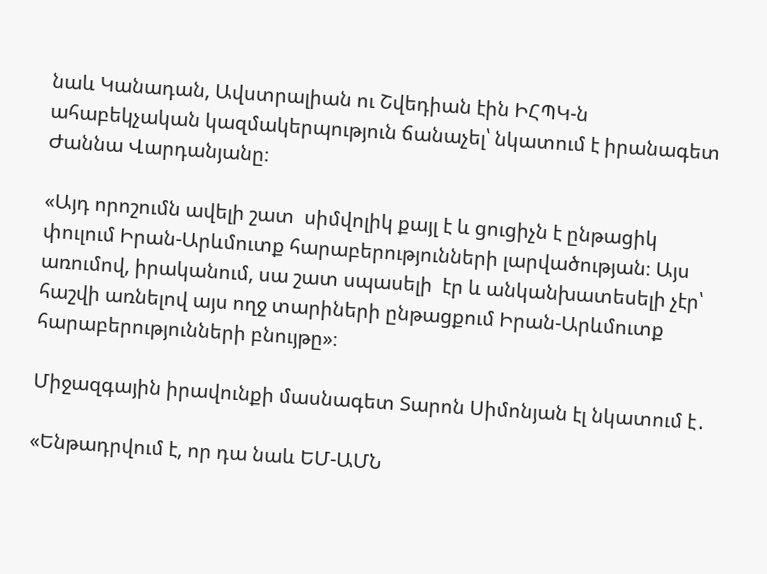նաև Կանադան, Ավստրալիան ու Շվեդիան էին ԻՀՊԿ-ն ահաբեկչական կազմակերպություն ճանաչել՝ նկատում է իրանագետ Ժաննա Վարդանյանը։

«Այդ որոշումն ավելի շատ  սիմվոլիկ քայլ է և ցուցիչն է ընթացիկ փուլում Իրան-Արևմուտք հարաբերությունների լարվածության։ Այս առումով, իրականում, սա շատ սպասելի  էր և անկանխատեսելի չէր՝ հաշվի առնելով այս ողջ տարիների ընթացքում Իրան-Արևմուտք հարաբերությունների բնույթը»։

Միջազգային իրավունքի մասնագետ Տարոն Սիմոնյան էլ նկատում է․

«Ենթադրվում է, որ դա նաև ԵՄ-ԱՄՆ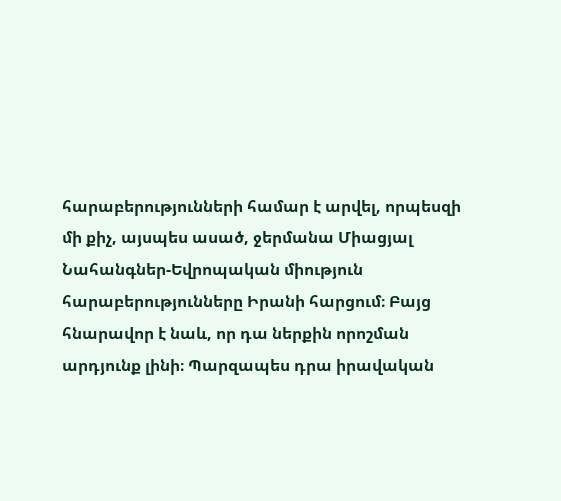հարաբերությունների համար է արվել, որպեսզի մի քիչ, այսպես ասած, ջերմանա Միացյալ Նահանգներ-Եվրոպական միություն հարաբերությունները Իրանի հարցում։ Բայց հնարավոր է նաև, որ դա ներքին որոշման արդյունք լինի։ Պարզապես դրա իրավական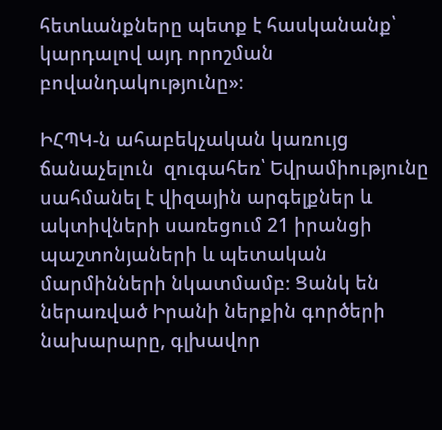հետևանքները պետք է հասկանանք՝ կարդալով այդ որոշման բովանդակությունը»։

ԻՀՊԿ-ն ահաբեկչական կառույց ճանաչելուն  զուգահեռ՝ Եվրամիությունը սահմանել է վիզային արգելքներ և ակտիվների սառեցում 21 իրանցի պաշտոնյաների և պետական մարմինների նկատմամբ։ Ցանկ են ներառված Իրանի ներքին գործերի նախարարը, գլխավոր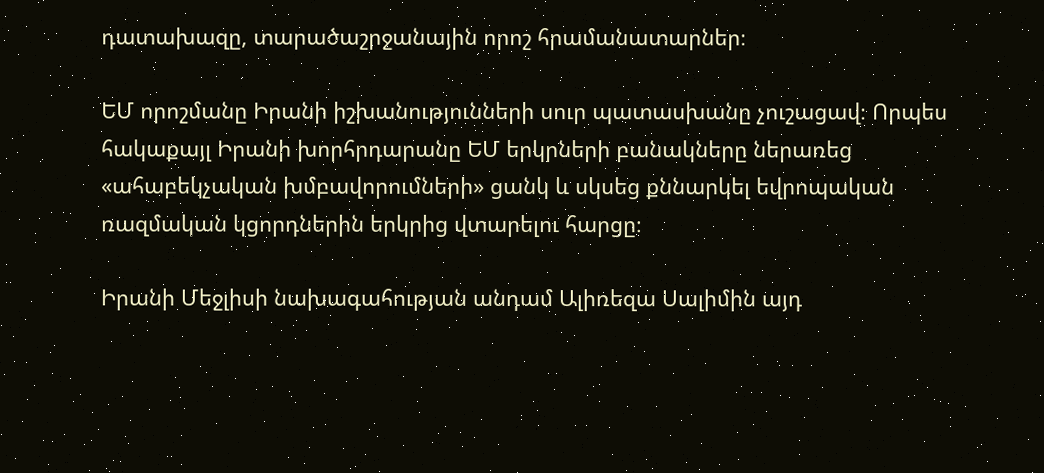դատախազը, տարածաշրջանային որոշ հրամանատարներ։

ԵՄ որոշմանը Իրանի իշխանությունների սուր պատասխանը չուշացավ։ Որպես հակաքայլ Իրանի խորհրդարանը ԵՄ երկրների բանակները ներառեց «ահաբեկչական խմբավորումների» ցանկ և սկսեց քննարկել եվրոպական ռազմական կցորդներին երկրից վտարելու հարցը։

Իրանի Մեջլիսի նախագահության անդամ Ալիռեզա Սալիմին այդ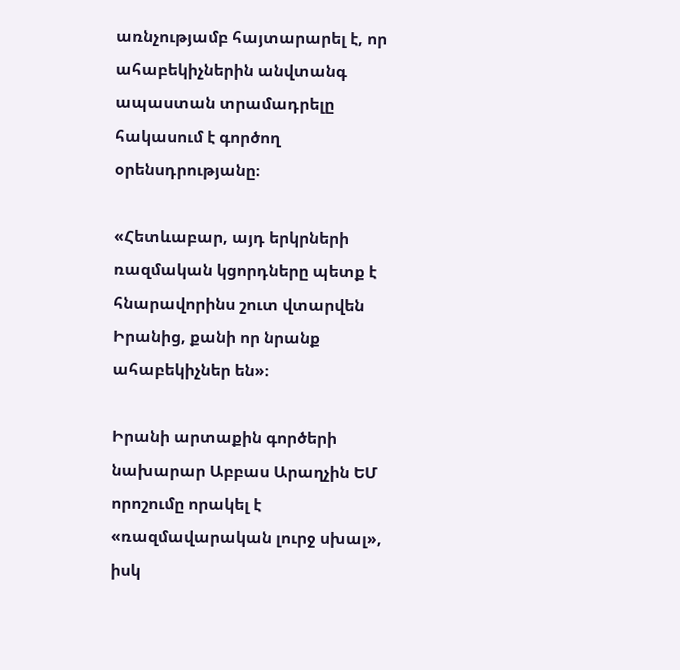առնչությամբ հայտարարել է, որ ահաբեկիչներին անվտանգ ապաստան տրամադրելը հակասում է գործող օրենսդրությանը։

«Հետևաբար, այդ երկրների ռազմական կցորդները պետք է հնարավորինս շուտ վտարվեն Իրանից, քանի որ նրանք ահաբեկիչներ են»։

Իրանի արտաքին գործերի նախարար Աբբաս Արաղչին ԵՄ որոշումը որակել է «ռազմավարական լուրջ սխալ», իսկ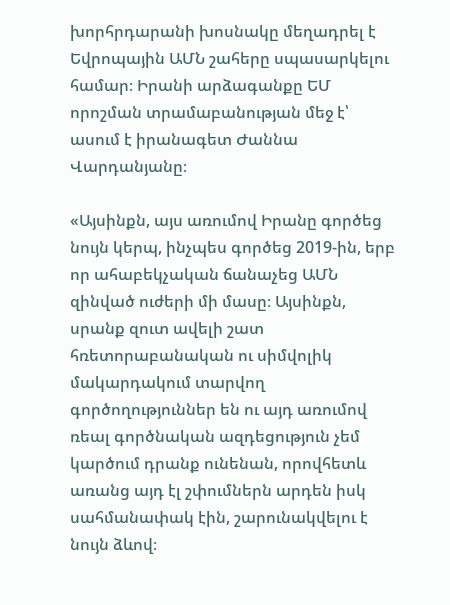խորհրդարանի խոսնակը մեղադրել է Եվրոպային ԱՄՆ շահերը սպասարկելու համար։ Իրանի արձագանքը ԵՄ որոշման տրամաբանության մեջ է՝ ասում է իրանագետ Ժաննա Վարդանյանը։

«Այսինքն, այս առումով Իրանը գործեց նույն կերպ, ինչպես գործեց 2019-ին, երբ որ ահաբեկչական ճանաչեց ԱՄՆ զինված ուժերի մի մասը։ Այսինքն, սրանք զուտ ավելի շատ հռետորաբանական ու սիմվոլիկ մակարդակում տարվող գործողություններ են ու այդ առումով ռեալ գործնական ազդեցություն չեմ կարծում դրանք ունենան, որովհետև առանց այդ էլ շփումներն արդեն իսկ սահմանափակ էին, շարունակվելու է նույն ձևով։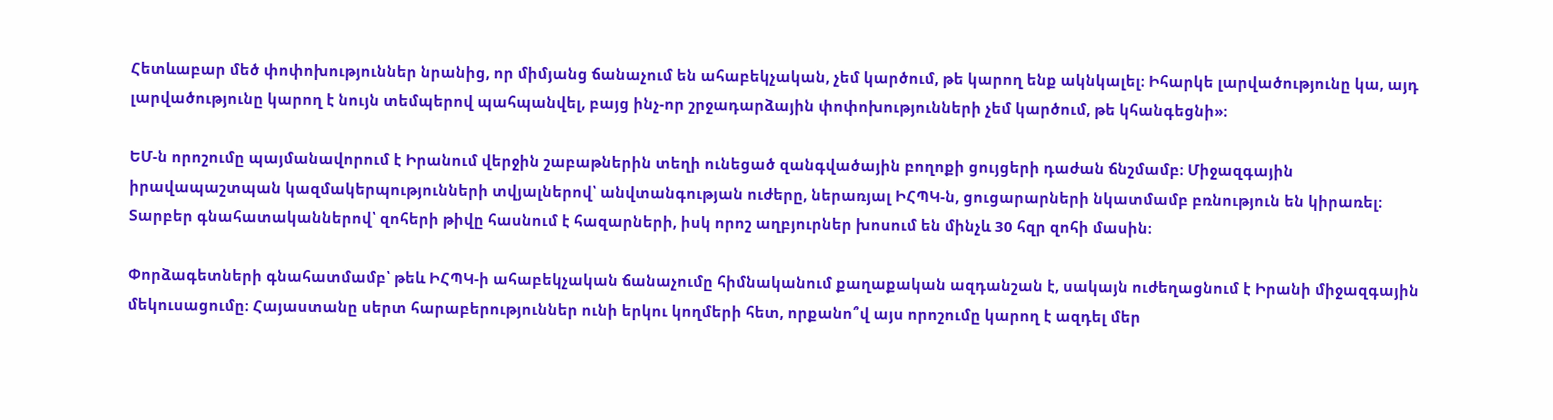Հետևաբար մեծ փոփոխություններ նրանից, որ միմյանց ճանաչում են ահաբեկչական, չեմ կարծում, թե կարող ենք ակնկալել։ Իհարկե լարվածությունը կա, այդ լարվածությունը կարող է նույն տեմպերով պահպանվել, բայց ինչ-որ շրջադարձային փոփոխությունների չեմ կարծում, թե կհանգեցնի»։

ԵՄ-ն որոշումը պայմանավորում է Իրանում վերջին շաբաթներին տեղի ունեցած զանգվածային բողոքի ցույցերի դաժան ճնշմամբ։ Միջազգային իրավապաշտպան կազմակերպությունների տվյալներով՝ անվտանգության ուժերը, ներառյալ ԻՀՊԿ-ն, ցուցարարների նկատմամբ բռնություն են կիրառել։
Տարբեր գնահատականներով՝ զոհերի թիվը հասնում է հազարների, իսկ որոշ աղբյուրներ խոսում են մինչև 30 հզր զոհի մասին։

Փորձագետների գնահատմամբ՝ թեև ԻՀՊԿ-ի ահաբեկչական ճանաչումը հիմնականում քաղաքական ազդանշան է, սակայն ուժեղացնում է Իրանի միջազգային մեկուսացումը։ Հայաստանը սերտ հարաբերություններ ունի երկու կողմերի հետ, որքանո՞վ այս որոշումը կարող է ազդել մեր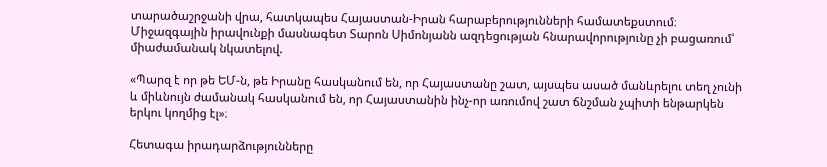տարածաշրջանի վրա, հատկապես Հայաստան-Իրան հարաբերությունների համատեքստում։ Միջազգային իրավունքի մասնագետ Տարոն Սիմոնյանն ազդեցության հնարավորությունը չի բացառում՝ միաժամանակ նկատելով.

«Պարզ է որ թե ԵՄ-ն, թե Իրանը հասկանում են, որ Հայաստանը շատ, այսպես ասած մանևրելու տեղ չունի և միևնույն ժամանակ հասկանում են, որ Հայաստանին ինչ-որ առումով շատ ճնշման չպիտի ենթարկեն երկու կողմից էլ»։

Հետագա իրադարձությունները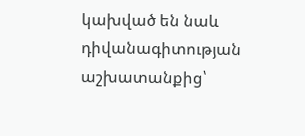կախված են նաև դիվանագիտության աշխատանքից՝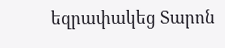եզրափակեց Տարոն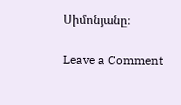Սիմոնյանը։

Leave a Comment